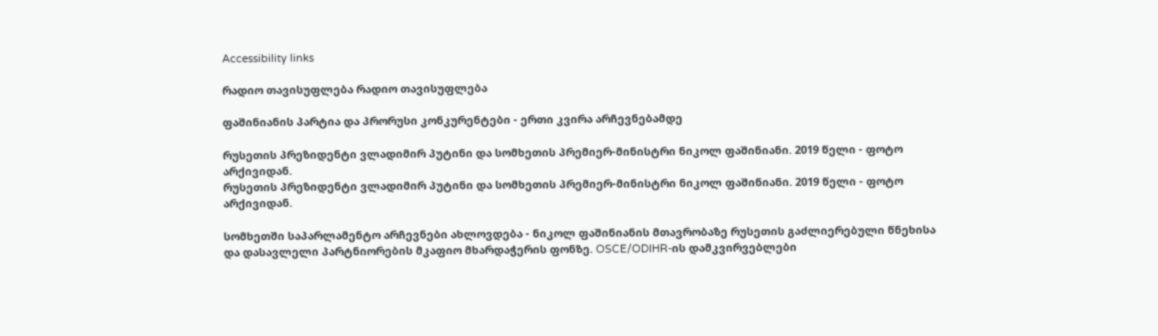Accessibility links

რადიო თავისუფლება რადიო თავისუფლება

ფაშინიანის პარტია და პრორუსი კონკურენტები - ერთი კვირა არჩევნებამდე

რუსეთის პრეზიდენტი ვლადიმირ პუტინი და სომხეთის პრემიერ-მინისტრი ნიკოლ ფაშინიანი. 2019 წელი - ფოტო არქივიდან.
რუსეთის პრეზიდენტი ვლადიმირ პუტინი და სომხეთის პრემიერ-მინისტრი ნიკოლ ფაშინიანი. 2019 წელი - ფოტო არქივიდან.

სომხეთში საპარლამენტო არჩევნები ახლოვდება - ნიკოლ ფაშინიანის მთავრობაზე რუსეთის გაძლიერებული წნეხისა და დასავლელი პარტნიორების მკაფიო მხარდაჭერის ფონზე. OSCE/ODIHR-ის დამკვირვებლები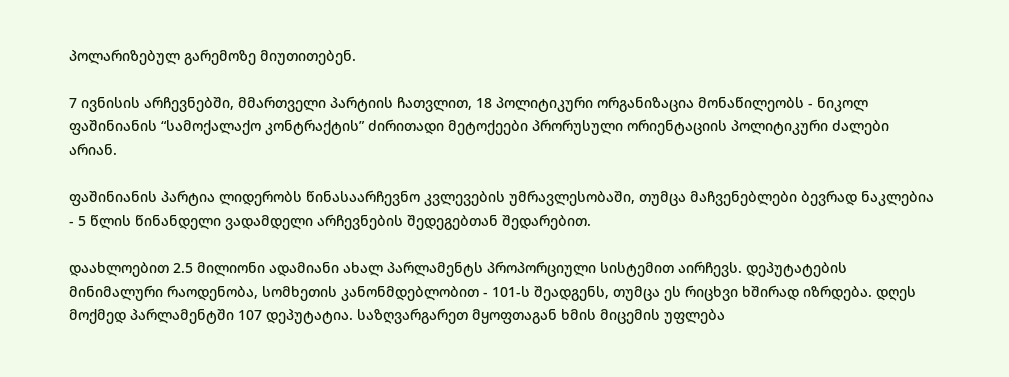პოლარიზებულ გარემოზე მიუთითებენ.

7 ივნისის არჩევნებში, მმართველი პარტიის ჩათვლით, 18 პოლიტიკური ორგანიზაცია მონაწილეობს - ნიკოლ ფაშინიანის “სამოქალაქო კონტრაქტის” ძირითადი მეტოქეები პრორუსული ორიენტაციის პოლიტიკური ძალები არიან.

ფაშინიანის პარტია ლიდერობს წინასაარჩევნო კვლევების უმრავლესობაში, თუმცა მაჩვენებლები ბევრად ნაკლებია - 5 წლის წინანდელი ვადამდელი არჩევნების შედეგებთან შედარებით.

დაახლოებით 2.5 მილიონი ადამიანი ახალ პარლამენტს პროპორციული სისტემით აირჩევს. დეპუტატების მინიმალური რაოდენობა, სომხეთის კანონმდებლობით - 101-ს შეადგენს, თუმცა ეს რიცხვი ხშირად იზრდება. დღეს მოქმედ პარლამენტში 107 დეპუტატია. საზღვარგარეთ მყოფთაგან ხმის მიცემის უფლება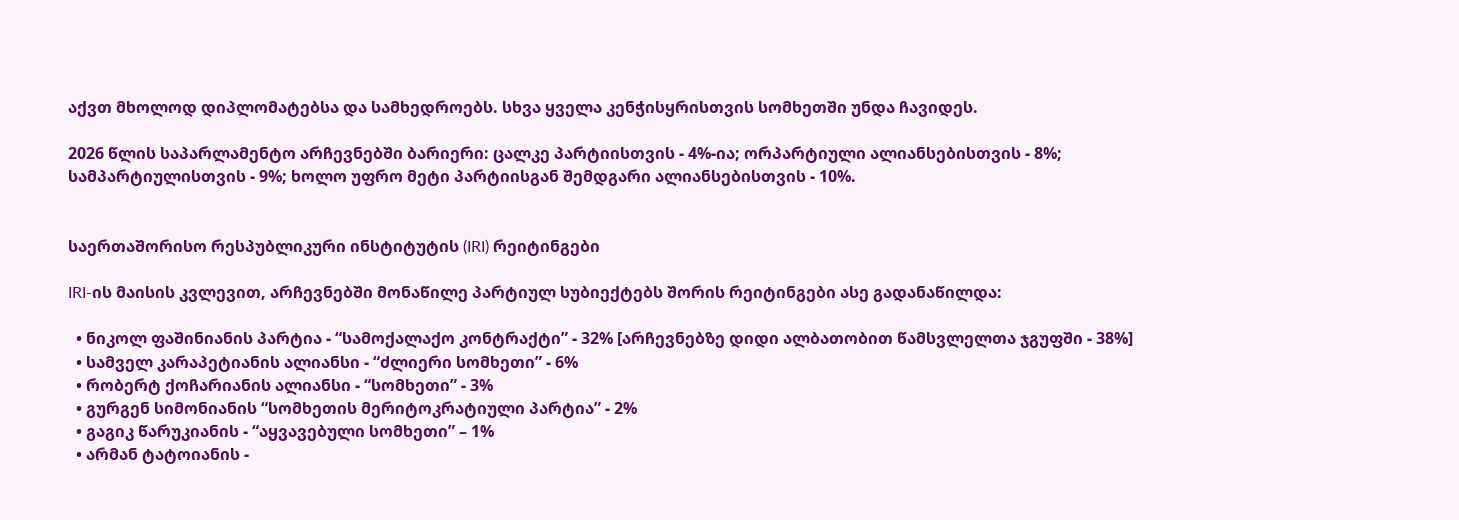აქვთ მხოლოდ დიპლომატებსა და სამხედროებს. სხვა ყველა კენჭისყრისთვის სომხეთში უნდა ჩავიდეს.

2026 წლის საპარლამენტო არჩევნებში ბარიერი: ცალკე პარტიისთვის - 4%-ია; ორპარტიული ალიანსებისთვის - 8%; სამპარტიულისთვის - 9%; ხოლო უფრო მეტი პარტიისგან შემდგარი ალიანსებისთვის - 10%.


საერთაშორისო რესპუბლიკური ინსტიტუტის (IRI) რეიტინგები

IRI-ის მაისის კვლევით, არჩევნებში მონაწილე პარტიულ სუბიექტებს შორის რეიტინგები ასე გადანაწილდა:

  • ნიკოლ ფაშინიანის პარტია - “სამოქალაქო კონტრაქტი” - 32% [არჩევნებზე დიდი ალბათობით წამსვლელთა ჯგუფში - 38%]
  • სამველ კარაპეტიანის ალიანსი - “ძლიერი სომხეთი” - 6%
  • რობერტ ქოჩარიანის ალიანსი - “სომხეთი” - 3%
  • გურგენ სიმონიანის “სომხეთის მერიტოკრატიული პარტია” - 2%
  • გაგიკ წარუკიანის - “აყვავებული სომხეთი” – 1%
  • არმან ტატოიანის -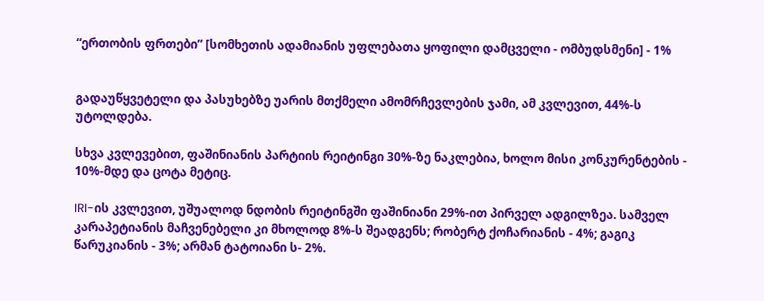“ერთობის ფრთები” [სომხეთის ადამიანის უფლებათა ყოფილი დამცველი - ომბუდსმენი] - 1%


გადაუწყვეტელი და პასუხებზე უარის მთქმელი ამომრჩევლების ჯამი, ამ კვლევით, 44%-ს უტოლდება.

სხვა კვლევებით, ფაშინიანის პარტიის რეიტინგი 30%-ზე ნაკლებია, ხოლო მისი კონკურენტების - 10%-მდე და ცოტა მეტიც.

IRI-ის კვლევით, უშუალოდ ნდობის რეიტინგში ფაშინიანი 29%-ით პირველ ადგილზეა. სამველ კარაპეტიანის მაჩვენებელი კი მხოლოდ 8%-ს შეადგენს; რობერტ ქოჩარიანის - 4%; გაგიკ წარუკიანის - 3%; არმან ტატოიანი ს- 2%.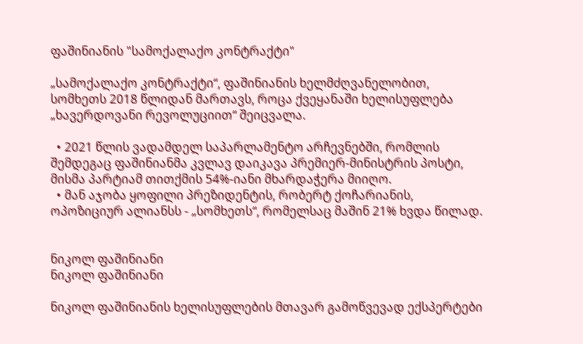ფაშინიანის "სამოქალაქო კონტრაქტი"

„სამოქალაქო კონტრაქტი“, ფაშინიანის ხელმძღვანელობით, სომხეთს 2018 წლიდან მართავს, როცა ქვეყანაში ხელისუფლება „ხავერდოვანი რევოლუციით“ შეიცვალა.

  • 2021 წლის ვადამდელ საპარლამენტო არჩევნებში, რომლის შემდეგაც ფაშინიანმა კვლავ დაიკავა პრემიერ-მინისტრის პოსტი, მისმა პარტიამ თითქმის 54%-იანი მხარდაჭერა მიიღო.
  • მან აჯობა ყოფილი პრეზიდენტის, რობერტ ქოჩარიანის, ოპოზიციურ ალიანსს - „სომხეთს“, რომელსაც მაშინ 21% ხვდა წილად.


ნიკოლ ფაშინიანი
ნიკოლ ფაშინიანი

ნიკოლ ფაშინიანის ხელისუფლების მთავარ გამოწვევად ექსპერტები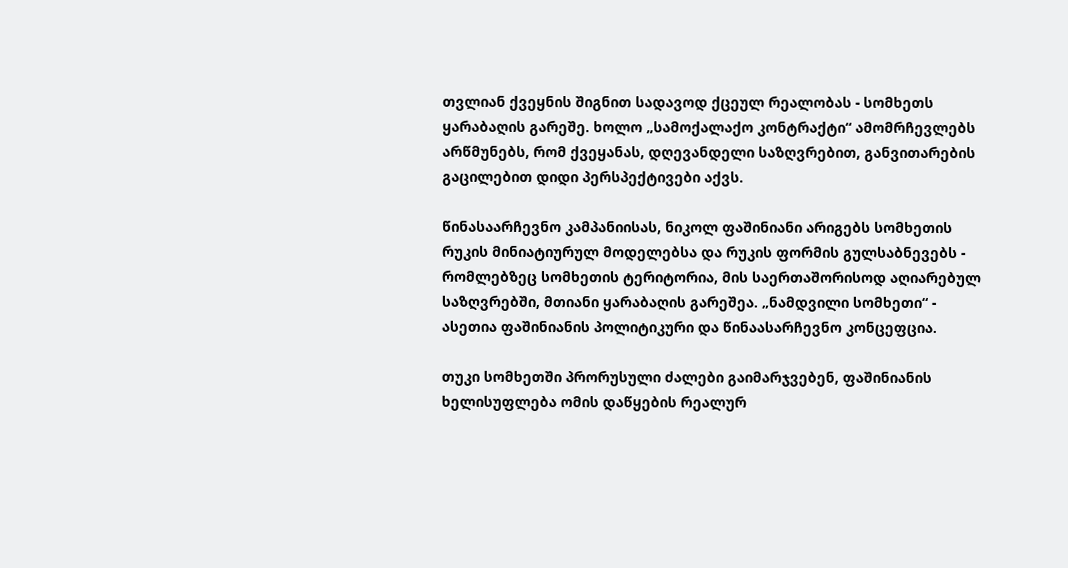თვლიან ქვეყნის შიგნით სადავოდ ქცეულ რეალობას - სომხეთს ყარაბაღის გარეშე. ხოლო „სამოქალაქო კონტრაქტი“ ამომრჩევლებს არწმუნებს, რომ ქვეყანას, დღევანდელი საზღვრებით, განვითარების გაცილებით დიდი პერსპექტივები აქვს.

წინასაარჩევნო კამპანიისას, ნიკოლ ფაშინიანი არიგებს სომხეთის რუკის მინიატიურულ მოდელებსა და რუკის ფორმის გულსაბნევებს - რომლებზეც სომხეთის ტერიტორია, მის საერთაშორისოდ აღიარებულ საზღვრებში, მთიანი ყარაბაღის გარეშეა. „ნამდვილი სომხეთი“ - ასეთია ფაშინიანის პოლიტიკური და წინაასარჩევნო კონცეფცია.

თუკი სომხეთში პრორუსული ძალები გაიმარჯვებენ, ფაშინიანის ხელისუფლება ომის დაწყების რეალურ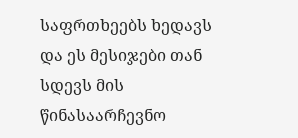საფრთხეებს ხედავს და ეს მესიჯები თან სდევს მის წინასაარჩევნო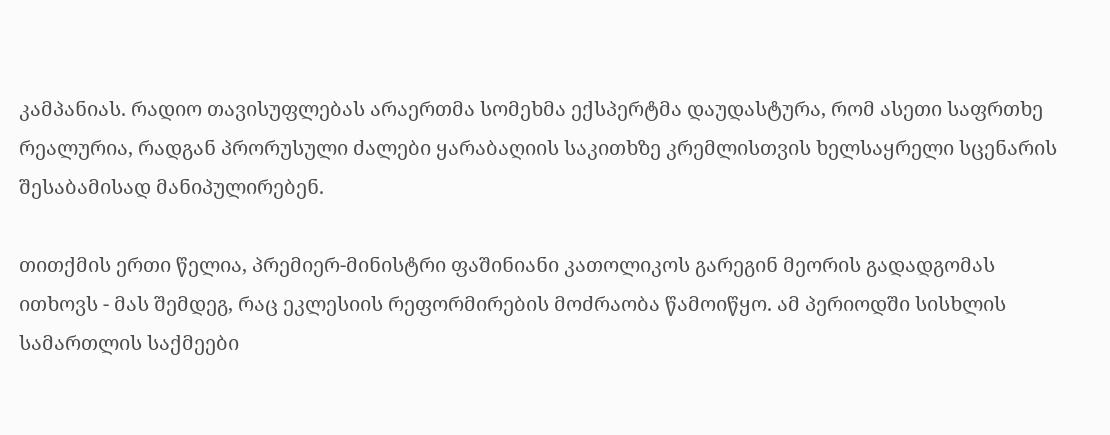კამპანიას. რადიო თავისუფლებას არაერთმა სომეხმა ექსპერტმა დაუდასტურა, რომ ასეთი საფრთხე რეალურია, რადგან პრორუსული ძალები ყარაბაღიის საკითხზე კრემლისთვის ხელსაყრელი სცენარის შესაბამისად მანიპულირებენ.

თითქმის ერთი წელია, პრემიერ-მინისტრი ფაშინიანი კათოლიკოს გარეგინ მეორის გადადგომას ითხოვს - მას შემდეგ, რაც ეკლესიის რეფორმირების მოძრაობა წამოიწყო. ამ პერიოდში სისხლის სამართლის საქმეები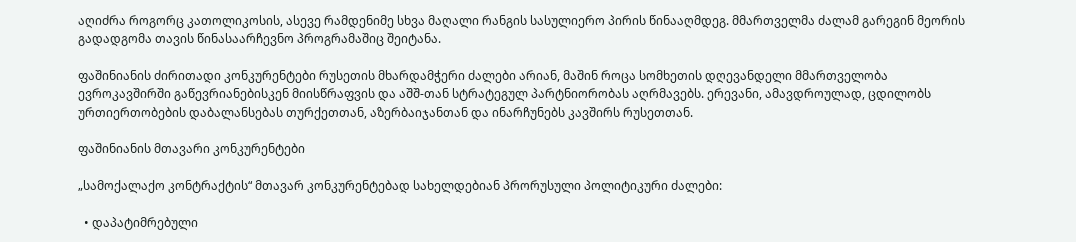აღიძრა როგორც კათოლიკოსის, ასევე რამდენიმე სხვა მაღალი რანგის სასულიერო პირის წინააღმდეგ. მმართველმა ძალამ გარეგინ მეორის გადადგომა თავის წინასაარჩევნო პროგრამაშიც შეიტანა.

ფაშინიანის ძირითადი კონკურენტები რუსეთის მხარდამჭერი ძალები არიან, მაშინ როცა სომხეთის დღევანდელი მმართველობა ევროკავშირში გაწევრიანებისკენ მიისწრაფვის და აშშ-თან სტრატეგულ პარტნიორობას აღრმავებს. ერევანი, ამავდროულად, ცდილობს ურთიერთობების დაბალანსებას თურქეთთან, აზერბაიჯანთან და ინარჩუნებს კავშირს რუსეთთან.

ფაშინიანის მთავარი კონკურენტები

„სამოქალაქო კონტრაქტის“ მთავარ კონკურენტებად სახელდებიან პრორუსული პოლიტიკური ძალები:

  • დაპატიმრებული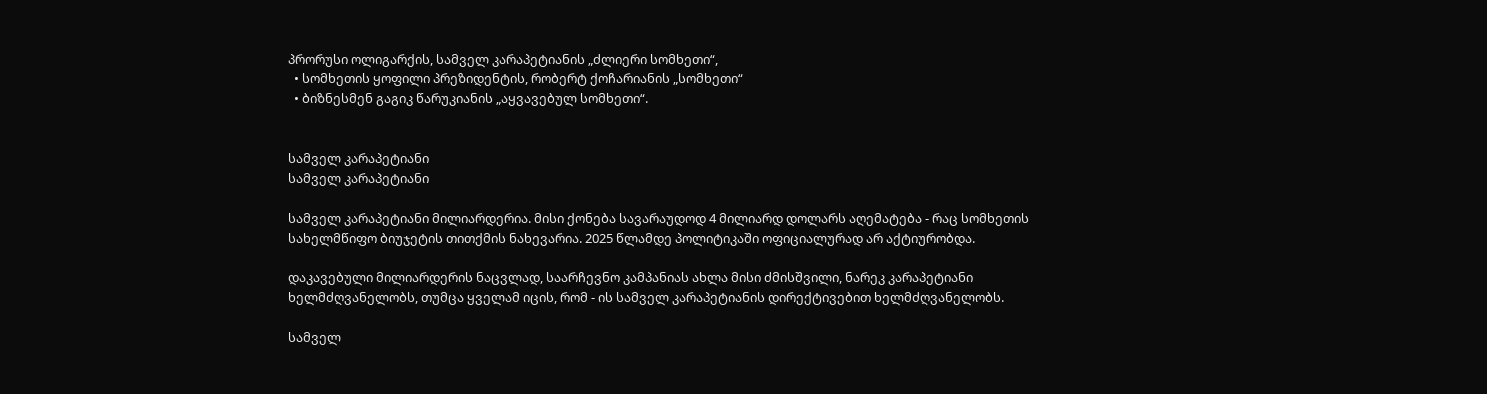პრორუსი ოლიგარქის, სამველ კარაპეტიანის „ძლიერი სომხეთი“,
  • სომხეთის ყოფილი პრეზიდენტის, რობერტ ქოჩარიანის „სომხეთი“
  • ბიზნესმენ გაგიკ წარუკიანის „აყვავებულ სომხეთი“.


სამველ კარაპეტიანი
სამველ კარაპეტიანი

სამველ კარაპეტიანი მილიარდერია. მისი ქონება სავარაუდოდ 4 მილიარდ დოლარს აღემატება - რაც სომხეთის სახელმწიფო ბიუჯეტის თითქმის ნახევარია. 2025 წლამდე პოლიტიკაში ოფიციალურად არ აქტიურობდა.

დაკავებული მილიარდერის ნაცვლად, საარჩევნო კამპანიას ახლა მისი ძმისშვილი, ნარეკ კარაპეტიანი ხელმძღვანელობს, თუმცა ყველამ იცის, რომ - ის სამველ კარაპეტიანის დირექტივებით ხელმძღვანელობს.

სამველ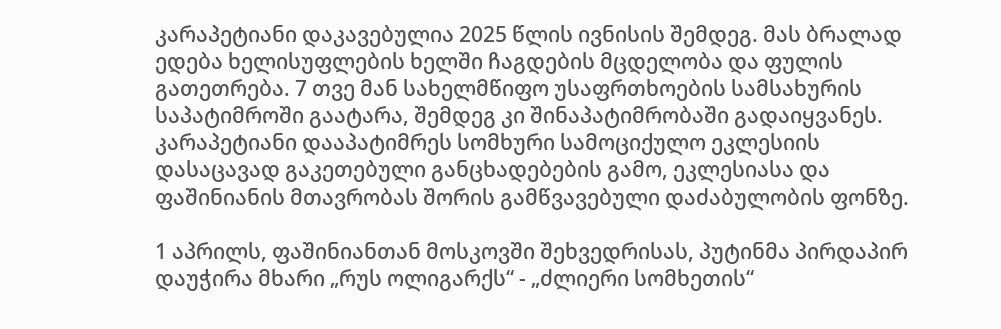კარაპეტიანი დაკავებულია 2025 წლის ივნისის შემდეგ. მას ბრალად ედება ხელისუფლების ხელში ჩაგდების მცდელობა და ფულის გათეთრება. 7 თვე მან სახელმწიფო უსაფრთხოების სამსახურის საპატიმროში გაატარა, შემდეგ კი შინაპატიმრობაში გადაიყვანეს. კარაპეტიანი დააპატიმრეს სომხური სამოციქულო ეკლესიის დასაცავად გაკეთებული განცხადებების გამო, ეკლესიასა და ფაშინიანის მთავრობას შორის გამწვავებული დაძაბულობის ფონზე.

1 აპრილს, ფაშინიანთან მოსკოვში შეხვედრისას, პუტინმა პირდაპირ დაუჭირა მხარი „რუს ოლიგარქს“ - „ძლიერი სომხეთის“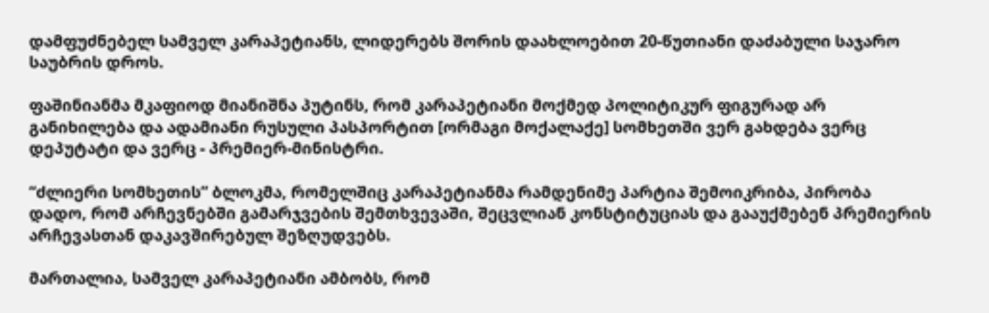დამფუძნებელ სამველ კარაპეტიანს, ლიდერებს შორის დაახლოებით 20-წუთიანი დაძაბული საჯარო საუბრის დროს.

ფაშინიანმა მკაფიოდ მიანიშნა პუტინს, რომ კარაპეტიანი მოქმედ პოლიტიკურ ფიგურად არ განიხილება და ადამიანი რუსული პასპორტით [ორმაგი მოქალაქე] სომხეთში ვერ გახდება ვერც დეპუტატი და ვერც - პრემიერ-მინისტრი.

“ძლიერი სომხეთის” ბლოკმა, რომელშიც კარაპეტიანმა რამდენიმე პარტია შემოიკრიბა, პირობა დადო, რომ არჩევნებში გამარჯვების შემთხვევაში, შეცვლიან კონსტიტუციას და გააუქმებენ პრემიერის არჩევასთან დაკავშირებულ შეზღუდვებს.

მართალია, სამველ კარაპეტიანი ამბობს, რომ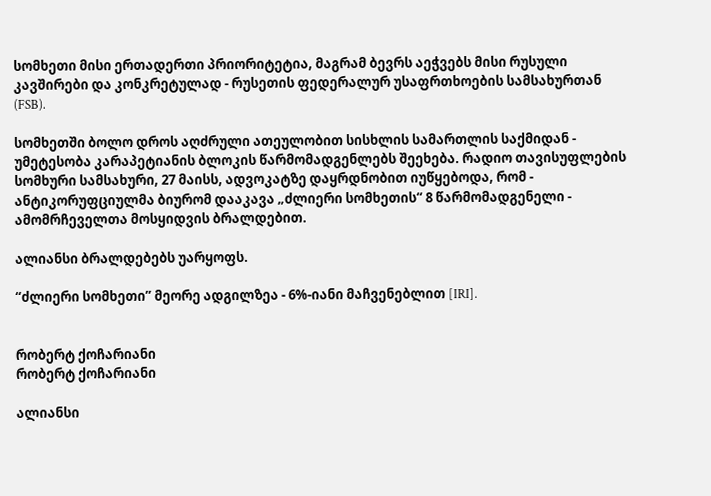სომხეთი მისი ერთადერთი პრიორიტეტია, მაგრამ ბევრს აეჭვებს მისი რუსული კავშირები და კონკრეტულად - რუსეთის ფედერალურ უსაფრთხოების სამსახურთან (FSB).

სომხეთში ბოლო დროს აღძრული ათეულობით სისხლის სამართლის საქმიდან - უმეტესობა კარაპეტიანის ბლოკის წარმომადგენლებს შეეხება. რადიო თავისუფლების სომხური სამსახური, 27 მაისს, ადვოკატზე დაყრდნობით იუწყებოდა, რომ - ანტიკორუფციულმა ბიურომ დააკავა „ძლიერი სომხეთის“ 8 წარმომადგენელი - ამომრჩეველთა მოსყიდვის ბრალდებით.

ალიანსი ბრალდებებს უარყოფს.

“ძლიერი სომხეთი” მეორე ადგილზეა - 6%-იანი მაჩვენებლით [IRI].


რობერტ ქოჩარიანი
რობერტ ქოჩარიანი

ალიანსი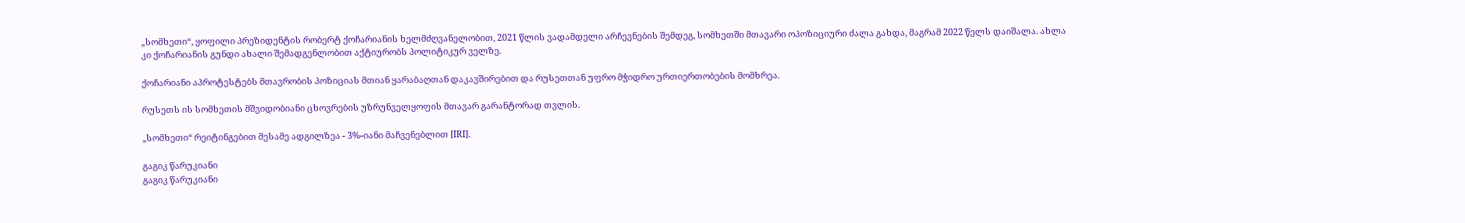„სომხეთი“, ყოფილი პრეზიდენტის რობერტ ქოჩარიანის ხელმძღვანელობით, 2021 წლის ვადამდელი არჩევნების შემდეგ, სომხეთში მთავარი ოპოზიციური ძალა გახდა, მაგრამ 2022 წელს დაიშალა. ახლა კი ქოჩარიანის გუნდი ახალი შემადგენლობით აქტიურობს პოლიტიკურ ველზე.

ქოჩარიანი აპროტესტებს მთავრობის პოზიციას მთიან ყარაბაღთან დაკავშირებით და რუსეთთან უფრო მჭიდრო ურთიერთობების მომხრეა.

რუსეთს ის სომხეთის მშვიდობიანი ცხოვრების უზრუნველყოფის მთავარ გარანტორად თვლის.

„სომხეთი“ რეიტინგებით მესამე ადგილზეა - 3%-იანი მაჩვენებლით [IRI].

გაგიკ წარუკიანი
გაგიკ წარუკიანი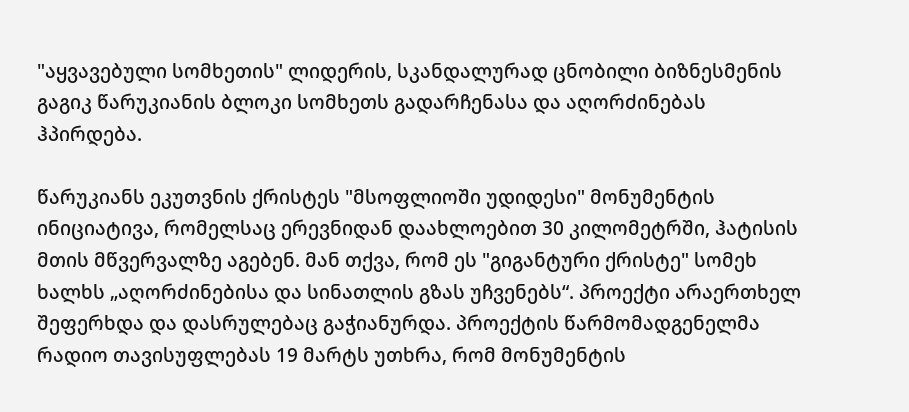"აყვავებული სომხეთის" ლიდერის, სკანდალურად ცნობილი ბიზნესმენის გაგიკ წარუკიანის ბლოკი სომხეთს გადარჩენასა და აღორძინებას ჰპირდება.

წარუკიანს ეკუთვნის ქრისტეს "მსოფლიოში უდიდესი" მონუმენტის ინიციატივა, რომელსაც ერევნიდან დაახლოებით 30 კილომეტრში, ჰატისის მთის მწვერვალზე აგებენ. მან თქვა, რომ ეს "გიგანტური ქრისტე" სომეხ ხალხს „აღორძინებისა და სინათლის გზას უჩვენებს“. პროექტი არაერთხელ შეფერხდა და დასრულებაც გაჭიანურდა. პროექტის წარმომადგენელმა რადიო თავისუფლებას 19 მარტს უთხრა, რომ მონუმენტის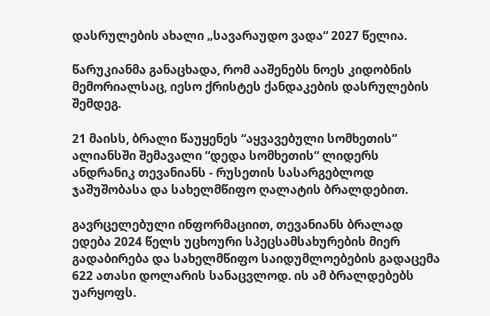დასრულების ახალი „სავარაუდო ვადა“ 2027 წელია.

წარუკიანმა განაცხადა, რომ ააშენებს ნოეს კიდობნის მემორიალსაც, იესო ქრისტეს ქანდაკების დასრულების შემდეგ.

21 მაისს, ბრალი წაუყენეს “აყვავებული სომხეთის” ალიანსში შემავალი “დედა სომხეთის“ ლიდერს ანდრანიკ თევანიანს - რუსეთის სასარგებლოდ ჯაშუშობასა და სახელმწიფო ღალატის ბრალდებით.

გავრცელებული ინფორმაციით, თევანიანს ბრალად ედება 2024 წელს უცხოური სპეცსამსახურების მიერ გადაბირება და სახელმწიფო საიდუმლოებების გადაცემა 622 ათასი დოლარის სანაცვლოდ. ის ამ ბრალდებებს უარყოფს.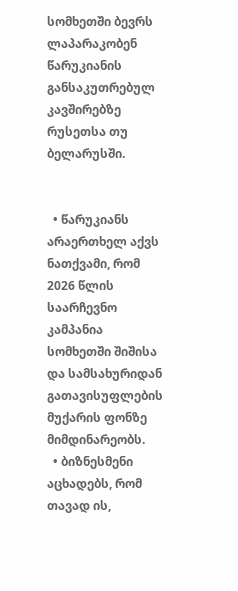სომხეთში ბევრს ლაპარაკობენ წარუკიანის განსაკუთრებულ კავშირებზე რუსეთსა თუ ბელარუსში.


  • წარუკიანს არაერთხელ აქვს ნათქვამი, რომ 2026 წლის საარჩევნო კამპანია სომხეთში შიშისა და სამსახურიდან გათავისუფლების მუქარის ფონზე მიმდინარეობს.
  • ბიზნესმენი აცხადებს, რომ თავად ის,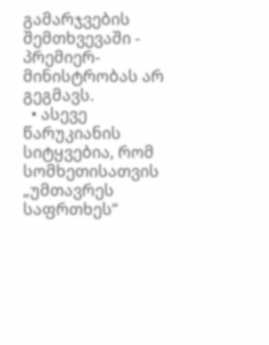გამარჯვების შემთხვევაში - პრემიერ-მინისტრობას არ გეგმავს.
  • ასევე წარუკიანის სიტყვებია, რომ სომხეთისათვის „უმთავრეს საფრთხეს“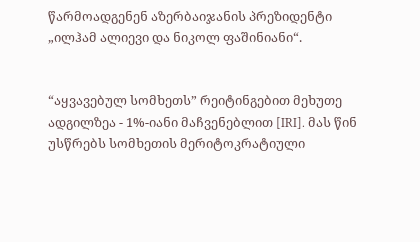წარმოადგენენ აზერბაიჯანის პრეზიდენტი „ილჰამ ალიევი და ნიკოლ ფაშინიანი“.


“აყვავებულ სომხეთს” რეიტინგებით მეხუთე ადგილზეა - 1%-იანი მაჩვენებლით [IRI]. მას წინ უსწრებს სომხეთის მერიტოკრატიული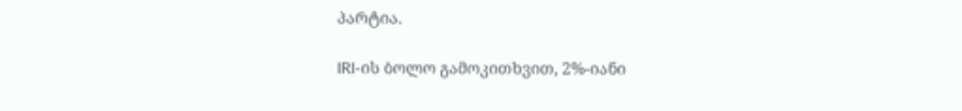პარტია.

IRI-ის ბოლო გამოკითხვით, 2%-იანი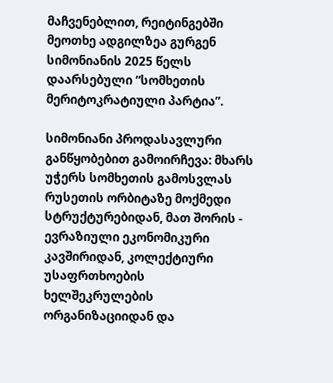მაჩვენებლით, რეიტინგებში მეოთხე ადგილზეა გურგენ სიმონიანის 2025 წელს დაარსებული “სომხეთის მერიტოკრატიული პარტია”.

სიმონიანი პროდასავლური განწყობებით გამოირჩევა: მხარს უჭერს სომხეთის გამოსვლას რუსეთის ორბიტაზე მოქმედი სტრუქტურებიდან, მათ შორის - ევრაზიული ეკონომიკური კავშირიდან, კოლექტიური უსაფრთხოების ხელშეკრულების ორგანიზაციიდან და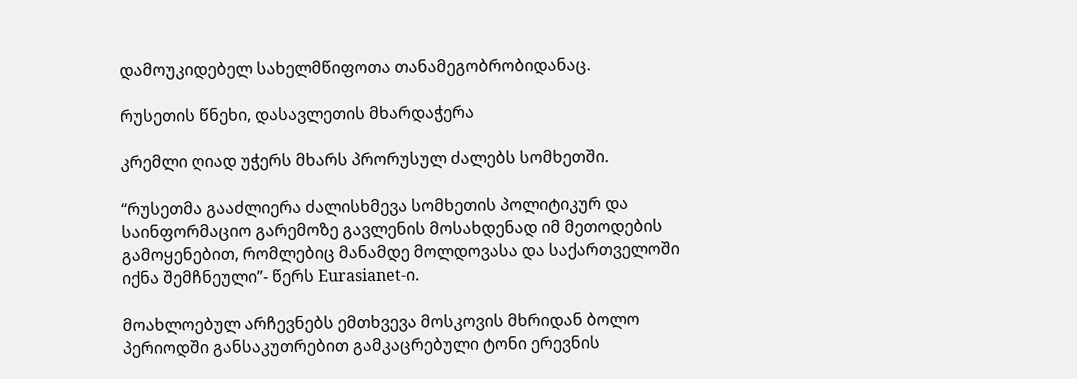დამოუკიდებელ სახელმწიფოთა თანამეგობრობიდანაც.

რუსეთის წნეხი, დასავლეთის მხარდაჭერა

კრემლი ღიად უჭერს მხარს პრორუსულ ძალებს სომხეთში.

“რუსეთმა გააძლიერა ძალისხმევა სომხეთის პოლიტიკურ და საინფორმაციო გარემოზე გავლენის მოსახდენად იმ მეთოდების გამოყენებით, რომლებიც მანამდე მოლდოვასა და საქართველოში იქნა შემჩნეული”- წერს Eurasianet-ი.

მოახლოებულ არჩევნებს ემთხვევა მოსკოვის მხრიდან ბოლო პერიოდში განსაკუთრებით გამკაცრებული ტონი ერევნის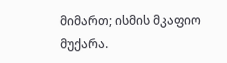მიმართ; ისმის მკაფიო მუქარა.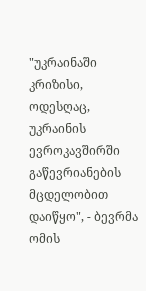"უკრაინაში კრიზისი, ოდესღაც, უკრაინის ევროკავშირში გაწევრიანების მცდელობით დაიწყო", - ბევრმა ომის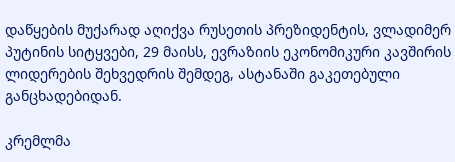დაწყების მუქარად აღიქვა რუსეთის პრეზიდენტის, ვლადიმერ პუტინის სიტყვები, 29 მაისს, ევრაზიის ეკონომიკური კავშირის ლიდერების შეხვედრის შემდეგ, ასტანაში გაკეთებული განცხადებიდან.

კრემლმა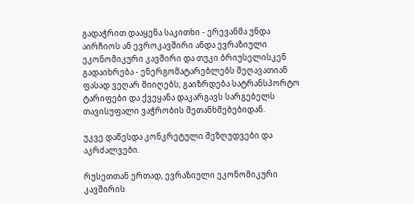გადაჭრით დააყენა საკითხი - ერევანმა უნდა აირჩიოს ან ევროკავშირი ანდა ევრაზიული ეკონომიკური კავშირი და თუკი ბრიუსელისკენ გადაიხრება - ენერგომატარებლებს შეღავათიან ფასად ვეღარ მიიღებს; გაიზრდება სატრანსპორტო ტარიფები და ქვეყანა დაკარგავს სარგებელს თავისუფალი ვაჭრობის შეთანხმებებიდან.

უკვე დაწესდა კონკრეტული შეზღუდვები და აკრძალვები.

რუსეთთან ერთად, ევრაზიული ეკონომიკური კავშირის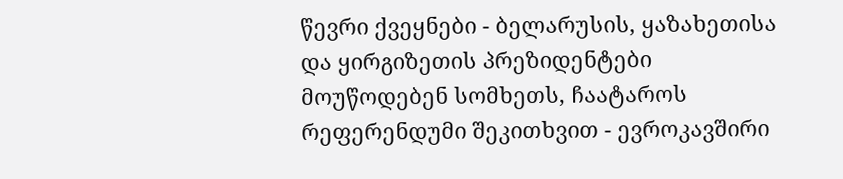წევრი ქვეყნები - ბელარუსის, ყაზახეთისა და ყირგიზეთის პრეზიდენტები მოუწოდებენ სომხეთს, ჩაატაროს რეფერენდუმი შეკითხვით - ევროკავშირი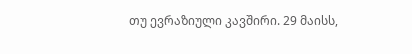თუ ევრაზიული კავშირი. 29 მაისს,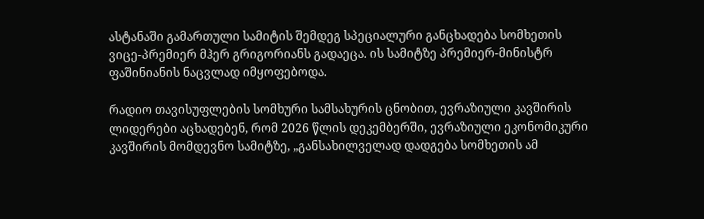ასტანაში გამართული სამიტის შემდეგ სპეციალური განცხადება სომხეთის ვიცე-პრემიერ მჰერ გრიგორიანს გადაეცა. ის სამიტზე პრემიერ-მინისტრ ფაშინიანის ნაცვლად იმყოფებოდა.

რადიო თავისუფლების სომხური სამსახურის ცნობით, ევრაზიული კავშირის ლიდერები აცხადებენ, რომ 2026 წლის დეკემბერში, ევრაზიული ეკონომიკური კავშირის მომდევნო სამიტზე, „განსახილველად დადგება სომხეთის ამ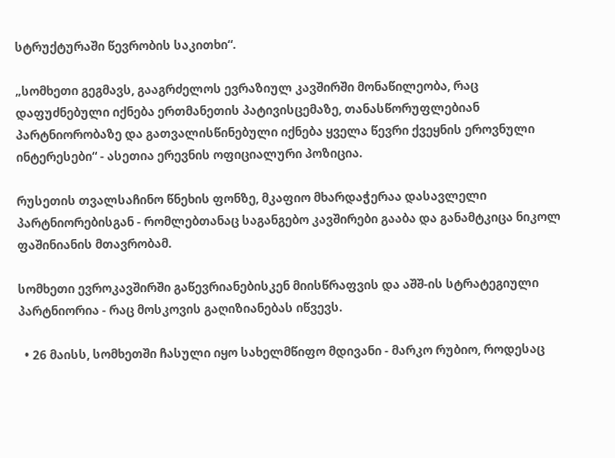სტრუქტურაში წევრობის საკითხი“.

„სომხეთი გეგმავს, გააგრძელოს ევრაზიულ კავშირში მონაწილეობა, რაც დაფუძნებული იქნება ერთმანეთის პატივისცემაზე, თანასწორუფლებიან პარტნიორობაზე და გათვალისწინებული იქნება ყველა წევრი ქვეყნის ეროვნული ინტერესები“ - ასეთია ერევნის ოფიციალური პოზიცია.

რუსეთის თვალსაჩინო წნეხის ფონზე, მკაფიო მხარდაჭერაა დასავლელი პარტნიორებისგან - რომლებთანაც საგანგებო კავშირები გააბა და განამტკიცა ნიკოლ ფაშინიანის მთავრობამ.

სომხეთი ევროკავშირში გაწევრიანებისკენ მიისწრაფვის და აშშ-ის სტრატეგიული პარტნიორია - რაც მოსკოვის გაღიზიანებას იწვევს.

  • 26 მაისს, სომხეთში ჩასული იყო სახელმწიფო მდივანი - მარკო რუბიო, როდესაც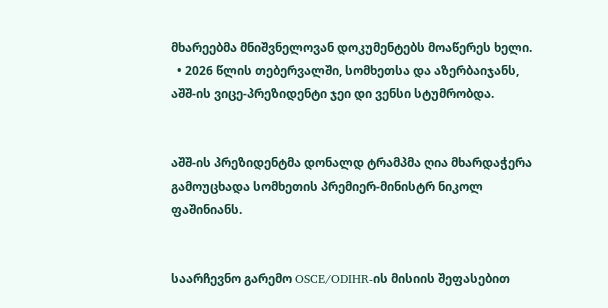მხარეებმა მნიშვნელოვან დოკუმენტებს მოაწერეს ხელი.
  • 2026 წლის თებერვალში, სომხეთსა და აზერბაიჯანს, აშშ-ის ვიცე-პრეზიდენტი ჯეი დი ვენსი სტუმრობდა.


აშშ-ის პრეზიდენტმა დონალდ ტრამპმა ღია მხარდაჭერა გამოუცხადა სომხეთის პრემიერ-მინისტრ ნიკოლ ფაშინიანს.


საარჩევნო გარემო OSCE/ODIHR-ის მისიის შეფასებით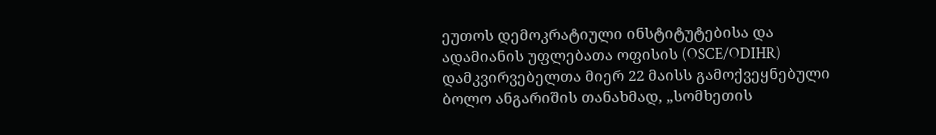ეუთოს დემოკრატიული ინსტიტუტებისა და ადამიანის უფლებათა ოფისის (OSCE/ODIHR) დამკვირვებელთა მიერ 22 მაისს გამოქვეყნებული ბოლო ანგარიშის თანახმად, „სომხეთის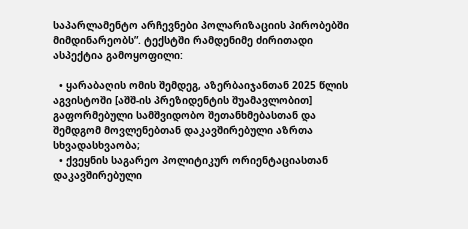საპარლამენტო არჩევნები პოლარიზაციის პირობებში მიმდინარეობს”. ტექსტში რამდენიმე ძირითადი ასპექტია გამოყოფილი:

  • ყარაბაღის ომის შემდეგ, აზერბაიჯანთან 2025 წლის აგვისტოში [აშშ-ის პრეზიდენტის შუამავლობით] გაფორმებული სამშვიდობო შეთანხმებასთან და შემდგომ მოვლენებთან დაკავშირებული აზრთა სხვადასხვაობა;
  • ქვეყნის საგარეო პოლიტიკურ ორიენტაციასთან დაკავშირებული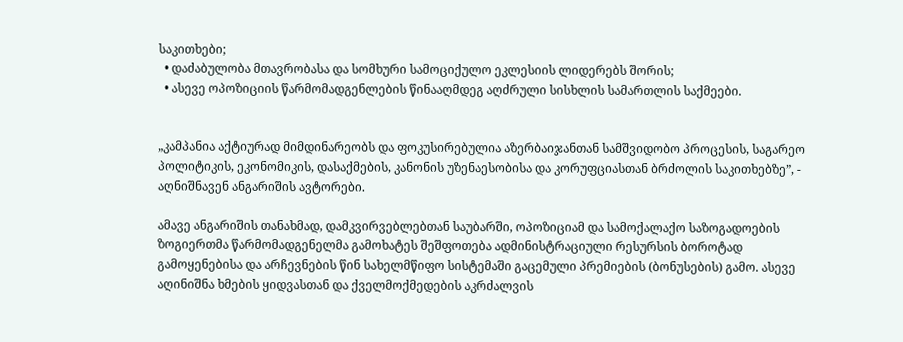საკითხები;
  • დაძაბულობა მთავრობასა და სომხური სამოციქულო ეკლესიის ლიდერებს შორის;
  • ასევე ოპოზიციის წარმომადგენლების წინააღმდეგ აღძრული სისხლის სამართლის საქმეები.


„კამპანია აქტიურად მიმდინარეობს და ფოკუსირებულია აზერბაიჯანთან სამშვიდობო პროცესის, საგარეო პოლიტიკის, ეკონომიკის, დასაქმების, კანონის უზენაესობისა და კორუფციასთან ბრძოლის საკითხებზე”, - აღნიშნავენ ანგარიშის ავტორები.

ამავე ანგარიშის თანახმად, დამკვირვებლებთან საუბარში, ოპოზიციამ და სამოქალაქო საზოგადოების ზოგიერთმა წარმომადგენელმა გამოხატეს შეშფოთება ადმინისტრაციული რესურსის ბოროტად გამოყენებისა და არჩევნების წინ სახელმწიფო სისტემაში გაცემული პრემიების (ბონუსების) გამო. ასევე აღინიშნა ხმების ყიდვასთან და ქველმოქმედების აკრძალვის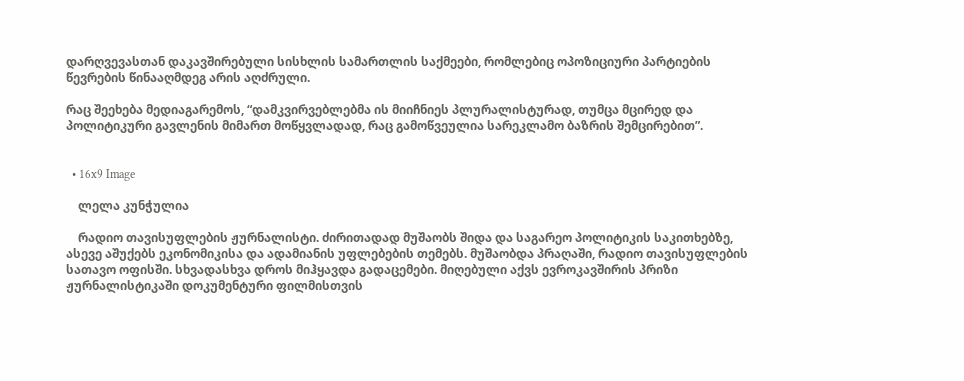დარღვევასთან დაკავშირებული სისხლის სამართლის საქმეები, რომლებიც ოპოზიციური პარტიების წევრების წინააღმდეგ არის აღძრული.

რაც შეეხება მედიაგარემოს, “დამკვირვებლებმა ის მიიჩნიეს პლურალისტურად, თუმცა მცირედ და პოლიტიკური გავლენის მიმართ მოწყვლადად, რაც გამოწვეულია სარეკლამო ბაზრის შემცირებით”.


  • 16x9 Image

    ლელა კუნჭულია

    რადიო თავისუფლების ჟურნალისტი. ძირითადად მუშაობს შიდა და საგარეო პოლიტიკის საკითხებზე, ასევე აშუქებს ეკონომიკისა და ადამიანის უფლებების თემებს. მუშაობდა პრაღაში, რადიო თავისუფლების სათავო ოფისში. სხვადასხვა დროს მიჰყავდა გადაცემები. მიღებული აქვს ევროკავშირის პრიზი ჟურნალისტიკაში დოკუმენტური ფილმისთვის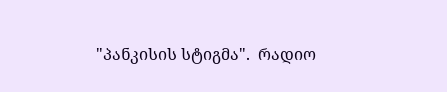"პანკისის სტიგმა".  რადიო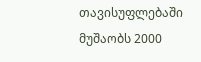თავისუფლებაში მუშაობს 2000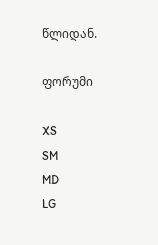წლიდან.

ფორუმი

XS
SM
MD
LG